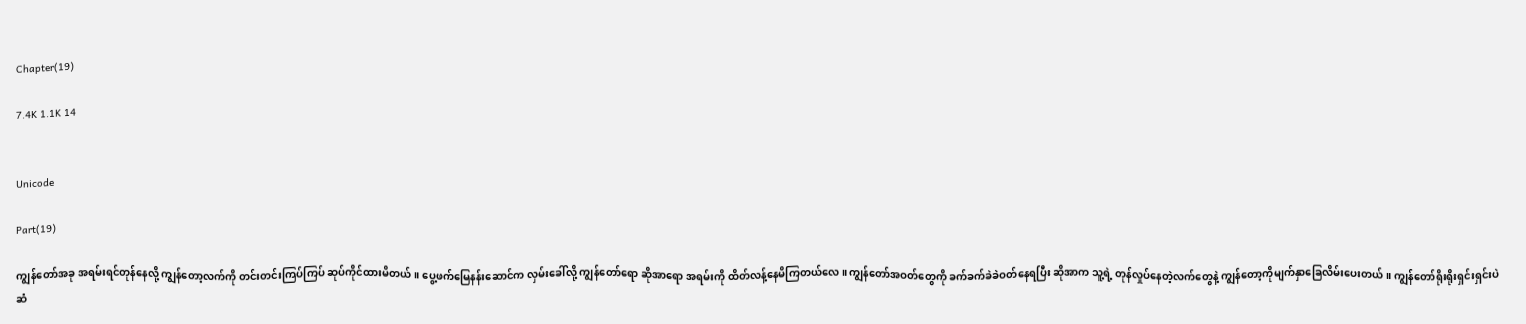Chapter(19)

7.4K 1.1K 14


Unicode

Part(19)

ကျွန်တော်အခု အရမ်းရင်တုန်နေလို့ ကျွန်တော့လက်ကို တင်းတင်းကြပ်ကြပ် ဆုပ်ကိုင်ထားမိတယ်။ ပွေ့ဖက်မြေနန်းဆောင်က လှမ်းခေါ်လို့ ကျွန်တော်ရော ဆိုအာရော အရမ်းကို ထိတ်လန့်နေမိကြတယ်လေ။ကျွန်တော်အဝတ်တွေကို ခက်ခက်ခဲခဲဝတ်နေရပြီး ဆိုအာက သူ့ရဲ့ တုန်လှုပ်နေတဲ့လက်တွေနဲ့ ကျွန်တော့ကိုမျက်နှာခြေလိမ်းပေးတယ်။ ကျွန်တော်ရိုးရိုးရှင်းရှင်းပဲ ဆံ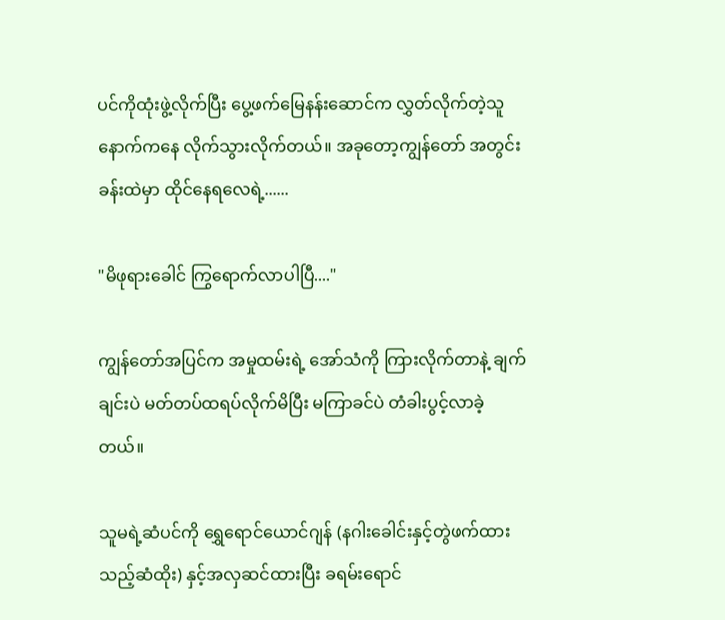ပင်ကိုထုံးဖွဲ့လိုက်ပြီး ပွေ့ဖက်မြေနန်းဆောင်က လွှတ်လိုက်တဲ့သူနောက်ကနေ လိုက်သွားလိုက်တယ်။ အခုတော့ကျွန်တော် အတွင်းခန်းထဲမှာ ထိုင်နေရလေရဲ့......

"မိဖုရားခေါင် ကြွရောက်လာပါပြီ...."

ကျွန်တော်အပြင်က အမှုထမ်းရဲ့ အော်သံကို ကြားလိုက်တာနဲ့ ချက်ချင်းပဲ မတ်တပ်ထရပ်လိုက်မိပြီး မကြာခင်ပဲ တံခါးပွင့်လာခဲ့တယ်။

သူမရဲ့ဆံပင်ကို ရွှေရောင်ယောင်ဂျန် (နဂါးခေါင်းနှင့်တွဲဖက်ထားသည့်ဆံထိုး) နှင့်အလှဆင်ထားပြီး ခရမ်းရောင်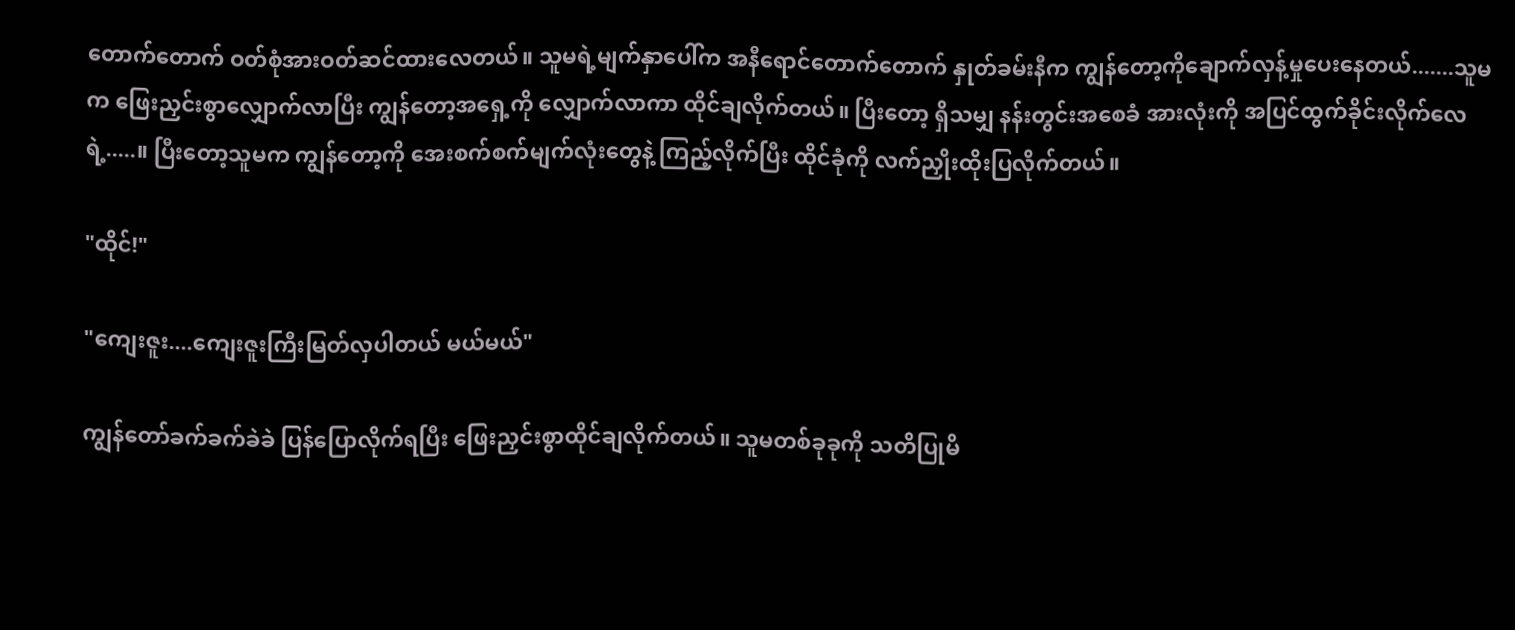တောက်တောက် ဝတ်စုံအားဝတ်ဆင်ထားလေတယ်။ သူမရဲ့မျက်နှာပေါ်က အနီရောင်တောက်တောက် နှုတ်ခမ်းနီက ကျွန်တော့ကိုချောက်လှန့်မှုပေးနေတယ်.......သူမက ဖြေးညှင်းစွာလျှောက်လာပြီး ကျွန်တော့အရှေ့ကို လျှောက်လာကာ ထိုင်ချလိုက်တယ်။ ပြီးတော့ ရှိသမျှ နန်းတွင်းအစေခံ အားလုံးကို အပြင်ထွက်ခိုင်းလိုက်လေရဲ့.....။ ပြီးတော့သူမက ကျွန်တော့ကို အေးစက်စက်မျက်လုံးတွေနဲ့ ကြည့်လိုက်ပြီး ထိုင်ခုံကို လက်ညှိုးထိုးပြလိုက်တယ်။

"ထိုင်!"

"ကျေးဇူး....ကျေးဇူးကြီးမြတ်လှပါတယ် မယ်မယ်"

ကျွန်တော်ခက်ခက်ခဲခဲ ပြန်ပြောလိုက်ရပြီး ဖြေးညှင်းစွာထိုင်ချလိုက်တယ်။ သူမတစ်ခုခုကို သတိပြုမိ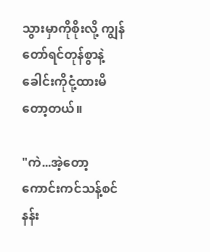သွားမှာကိုစိုးလို့ ကျွန်တော်ရင်တုန်စွာနဲ့ ခေါင်းကိုငုံ့ထားမိတော့တယ်။

"ကဲ...အဲ့တော့ ကောင်းကင်သန့်စင် နန်း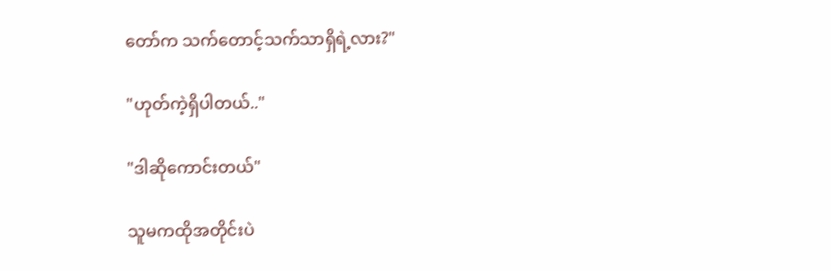တော်က သက်တောင့်သက်သာရှိရဲ့လား?"

"ဟုတ်ကဲ့ရှိပါတယ်.."

"ဒါဆိုကောင်းတယ်"

သူမကထိုအတိုင်းပဲ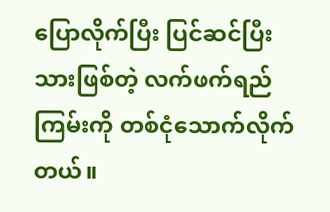ပြောလိုက်ပြီး ပြင်ဆင်ပြီးသားဖြစ်တဲ့ လက်ဖက်ရည်ကြမ်းကို တစ်ငုံသောက်လိုက်တယ်။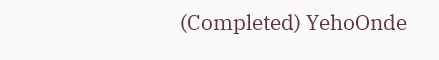(Completed) YehoOnde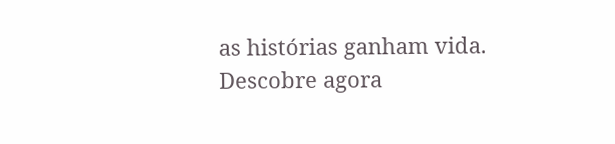as histórias ganham vida. Descobre agora